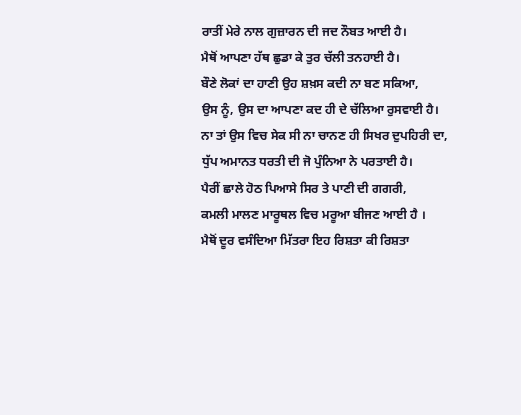ਰਾਤੀਂ ਮੇਰੇ ਨਾਲ ਗੁਜ਼ਾਰਨ ਦੀ ਜਦ ਨੌਬਤ ਆਈ ਹੈ।
ਮੈਥੋਂ ਆਪਣਾ ਹੱਥ ਛੁਡਾ ਕੇ ਤੁਰ ਚੱਲੀ ਤਨਹਾਈ ਹੈ।
ਬੌਣੇ ਲੋਕਾਂ ਦਾ ਹਾਣੀ ਉਹ ਸ਼ਖ਼ਸ ਕਦੀ ਨਾ ਬਣ ਸਕਿਆ,
ਉਸ ਨੂੰ, ਉਸ ਦਾ ਆਪਣਾ ਕਦ ਹੀ ਦੇ ਚੱਲਿਆ ਰੁਸਵਾਈ ਹੈ।
ਨਾ ਤਾਂ ਉਸ ਵਿਚ ਸੇਕ ਸੀ ਨਾ ਚਾਨਣ ਹੀ ਸਿਖਰ ਦੁਪਹਿਰੀ ਦਾ,
ਧੁੱਪ ਅਮਾਨਤ ਧਰਤੀ ਦੀ ਜੋ ਪੁੰਨਿਆ ਨੇ ਪਰਤਾਈ ਹੈ।
ਪੈਰੀਂ ਛਾਲੇ ਹੋਠ ਪਿਆਸੇ ਸਿਰ ਤੇ ਪਾਣੀ ਦੀ ਗਗਰੀ,
ਕਮਲੀ ਮਾਲਣ ਮਾਰੂਥਲ ਵਿਚ ਮਰੂਆ ਬੀਜਣ ਆਈ ਹੈ ।
ਮੈਥੋਂ ਦੂਰ ਵਸੰਦਿਆ ਮਿੱਤਰਾ ਇਹ ਰਿਸ਼ਤਾ ਕੀ ਰਿਸ਼ਤਾ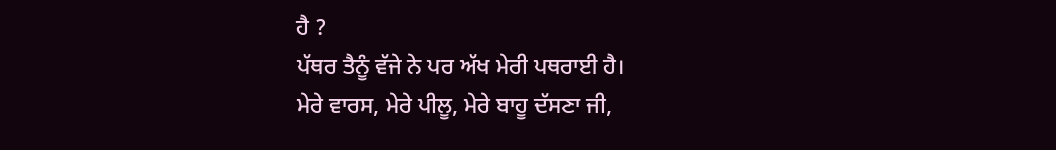ਹੈ ?
ਪੱਥਰ ਤੈਨੂੰ ਵੱਜੇ ਨੇ ਪਰ ਅੱਖ ਮੇਰੀ ਪਥਰਾਈ ਹੈ।
ਮੇਰੇ ਵਾਰਸ, ਮੇਰੇ ਪੀਲੂ, ਮੇਰੇ ਬਾਹੂ ਦੱਸਣਾ ਜੀ,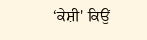‘ਕੇਸ਼ੀ' ਕਿਉਂ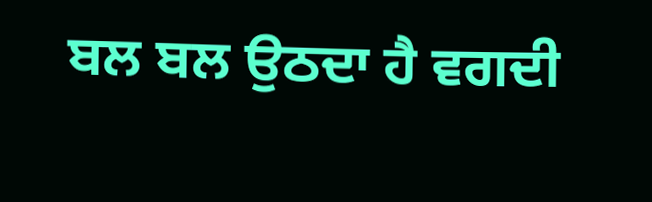ਬਲ ਬਲ ਉਠਦਾ ਹੈ ਵਗਦੀ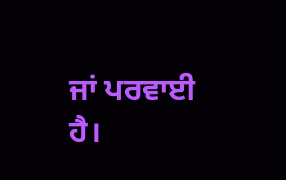ਜਾਂ ਪਰਵਾਈ ਹੈ।